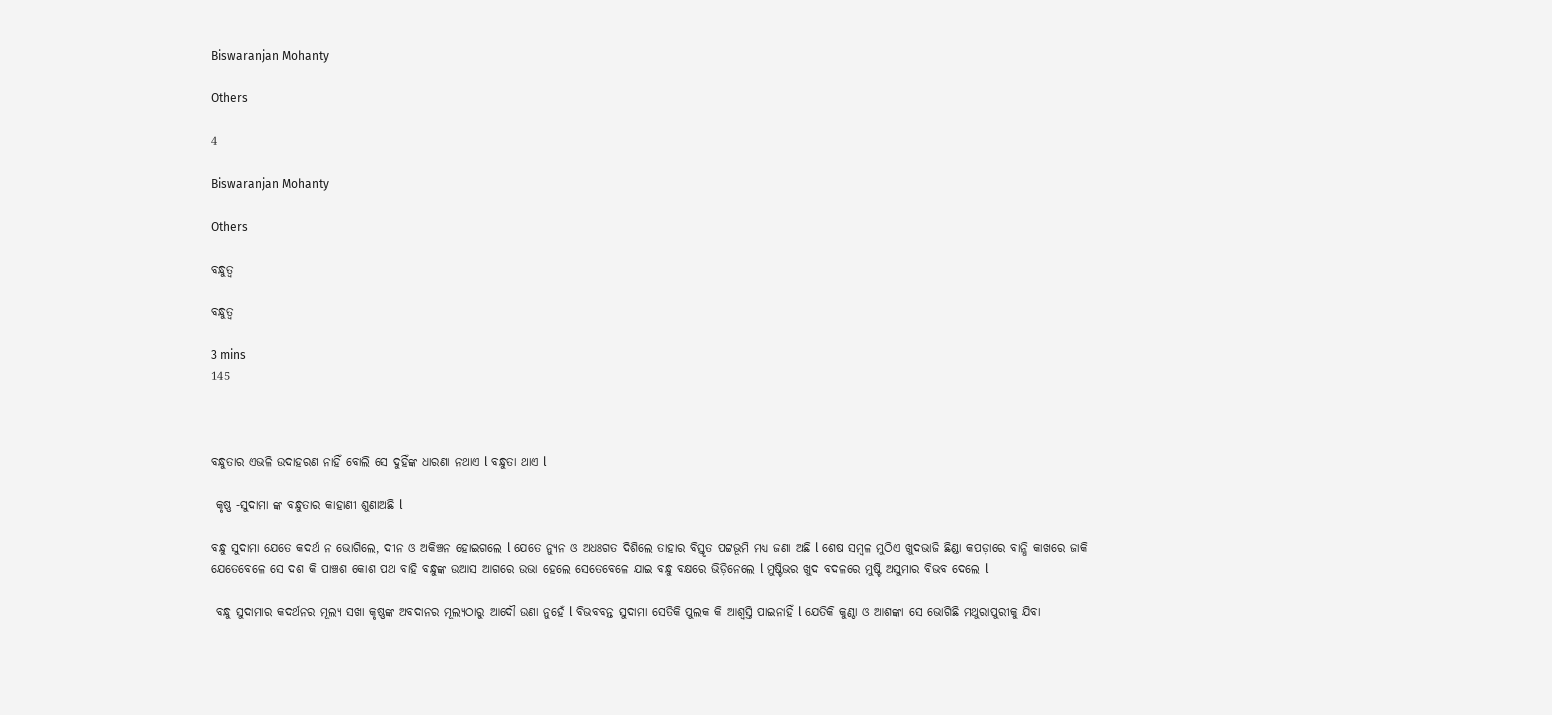Biswaranjan Mohanty

Others

4

Biswaranjan Mohanty

Others

ବନ୍ଧୁତ୍ୱ

ବନ୍ଧୁତ୍ୱ

3 mins
145



ବନ୍ଧୁତାର ଏଭଳି ଉଦାହରଣ ନାହିଁ ବୋଲି ସେ ଦୁହିଁଙ୍କ ଧାରଣା ନଥାଏ l ବନ୍ଧୁତା ଥାଏ l

 କୃଷ୍ଣ -ସୁଦାମା ଙ୍କ ବନ୍ଧୁତାର କାହାଣୀ ଶୁଣାଅଛି l

ବନ୍ଧୁ ସୁଦାମା ଯେତେ କଦର୍ଥ ନ ଭୋଗିଲେ, ଦୀନ ଓ ଅକିଞ୍ଚନ ହୋଇଗଲେ l ଯେତେ ନ୍ୟୁନ ଓ ଅଧଃଗତ ଦିଶିଲେ ତାହାର ବିସ୍ତୃତ ପଟ୍ଟଭୂମି ମଧ୍ୟ ଜଣା ଅଛି l ଶେଷ ସମ୍ବଳ ମୁଠିଏ ଖୁଦଭାଜି ଛିଣ୍ଡା କପଡ଼ାରେ ବାନ୍ଧି କାଖରେ ଜାକି ଯେତେବେଳେ ସେ ଦଶ କି ପାଞ୍ଚଶ କୋଶ ପଥ ବାହି ବନ୍ଧୁଙ୍କ ଉଆସ ଆଗରେ ଉଭା ହେଲେ ସେତେବେଳେ ଯାଇ ବନ୍ଧୁ ବକ୍ଷରେ ଭିଡ଼ିନେଲେ l ମୁଷ୍ଟିଭର ଖୁଦ ବଦଳରେ ମୁଷ୍ଟି ଅସୁମାର ବିଭବ ଦେଲେ l

 ବନ୍ଧୁ ସୁଦାମାର କଦର୍ଥନର ମୂଲ୍ୟ ସଖା କୃଷ୍ଣଙ୍କ ଅବଦାନର ମୂଲ୍ୟଠାରୁ ଆଦୌ ଉଣା ନୁହେଁ l ବିଭବବନ୍ତ ସୁଦାମା ସେତିକି ପୁଲକ କି ଆଶ୍ୱସ୍ତି ପାଇନାହିଁ l ଯେତିକି କୁଣ୍ଠା ଓ ଆଶଙ୍କା ସେ ଭୋଗିଛି ମଥୁରାପୁରୀକୁ ଯିବା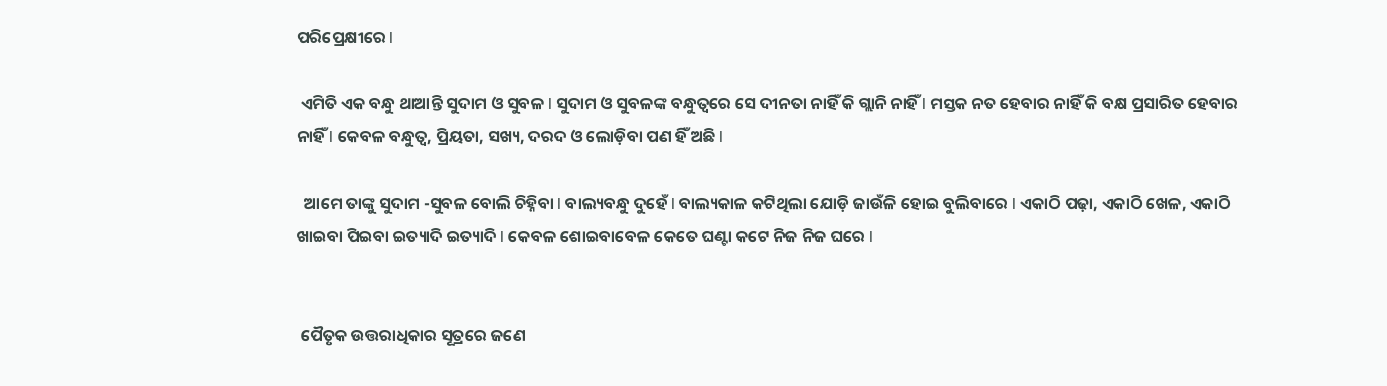ପରିପ୍ରେକ୍ଷୀରେ l

 ଏମିତି ଏକ ବନ୍ଧୁ ଥାଆନ୍ତି ସୁଦାମ ଓ ସୁବଳ l ସୁଦାମ ଓ ସୁବଳଙ୍କ ବନ୍ଧୁତ୍ୱରେ ସେ ଦୀନତା ନାହିଁ କି ଗ୍ଲାନି ନାହିଁ l ମସ୍ତକ ନତ ହେବାର ନାହିଁ କି ବକ୍ଷ ପ୍ରସାରିତ ହେବାର ନାହିଁ l କେବଳ ବନ୍ଧୁତ୍ୱ, ପ୍ରିୟତା, ସଖ୍ୟ, ଦରଦ ଓ ଲୋଡ଼ିବା ପଣ ହିଁ ଅଛି l

  ଆମେ ତାଙ୍କୁ ସୁଦାମ -ସୁବଳ ବୋଲି ଚିହ୍ନିବା l ବାଲ୍ୟବନ୍ଧୁ ଦୁହେଁ l ବାଲ୍ୟକାଳ କଟିଥିଲା ଯୋଡ଼ି ଜାଉଁଳି ହୋଇ ବୁଲିବାରେ l ଏକାଠି ପଢ଼ା, ଏକାଠି ଖେଳ, ଏକାଠି ଖାଇବା ପିଇବା ଇତ୍ୟାଦି ଇତ୍ୟାଦି l କେବଳ ଶୋଇବାବେଳ କେତେ ଘଣ୍ଟା କଟେ ନିଜ ନିଜ ଘରେ l


 ପୈତୃକ ଉତ୍ତରାଧିକାର ସୂତ୍ରରେ ଜଣେ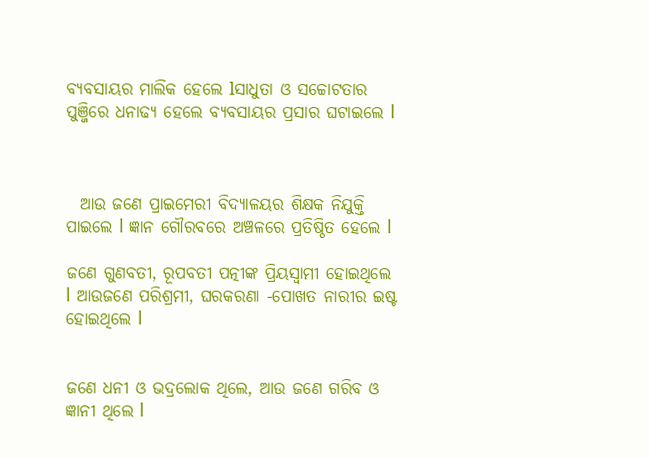ବ୍ୟବସାୟର ମାଲିକ ହେଲେ lସାଧୁତା ଓ ସଚ୍ଚୋଟତାର ପୁଞ୍ଜିରେ ଧନାଢ୍ୟ ହେଲେ ବ୍ୟବସାୟର ପ୍ରସାର ଘଟାଇଲେ l



  ଆଉ ଜଣେ ପ୍ରାଇମେରୀ ବିଦ୍ୟାଳୟର ଶିକ୍ଷକ ନିଯୁକ୍ତି ପାଇଲେ l ଜ୍ଞାନ ଗୌରବରେ ଅଞ୍ଚଳରେ ପ୍ରତିଷ୍ଠିତ ହେଲେ l

ଜଣେ ଗୁଣବତୀ, ରୂପବତୀ ପତ୍ନୀଙ୍କ ପ୍ରିୟସ୍ୱାମୀ ହୋଇଥିଲେ l ଆଉଜଣେ ପରିଶ୍ରମୀ, ଘରକରଣା -ପୋଖତ ନାରୀର ଇଷ୍ଟ ହୋଇଥିଲେ l


ଜଣେ ଧନୀ ଓ ଭଦ୍ରଲୋକ ଥିଲେ, ଆଉ ଜଣେ ଗରିବ ଓ ଜ୍ଞାନୀ ଥିଲେ l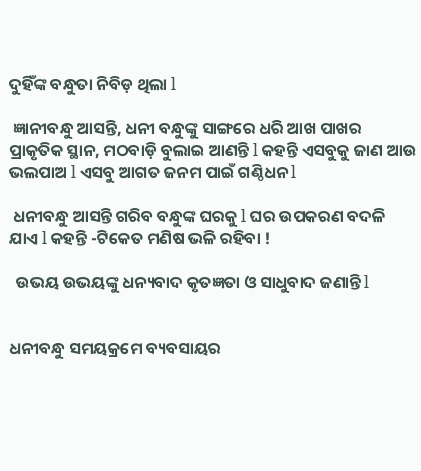ଦୁହିଁଙ୍କ ବନ୍ଧୁତା ନିବିଡ଼ ଥିଲା l

 ଜ୍ଞାନୀବନ୍ଧୁ ଆସନ୍ତି, ଧନୀ ବନ୍ଧୁଙ୍କୁ ସାଙ୍ଗରେ ଧରି ଆଖ ପାଖର ପ୍ରାକୃତିକ ସ୍ଥାନ, ମଠବାଡ଼ି ବୁଲାଇ ଆଣନ୍ତି l କହନ୍ତି ଏସବୁକୁ ଜାଣ ଆଉ ଭଲପାଅ l ଏସବୁ ଆଗତ ଜନମ ପାଇଁ ଗଣ୍ଠିଧନ l

 ଧନୀବନ୍ଧୁ ଆସନ୍ତି ଗରିବ ବନ୍ଧୁଙ୍କ ଘରକୁ l ଘର ଉପକରଣ ବଦଳି ଯାଏ l କହନ୍ତି -ଟିକେତ ମଣିଷ ଭଳି ରହିବା !

  ଉଭୟ ଉଭୟଙ୍କୁ ଧନ୍ୟବାଦ କୃତଜ୍ଞତା ଓ ସାଧୁବାଦ ଜଣାନ୍ତି l


ଧନୀବନ୍ଧୁ ସମୟକ୍ରମେ ବ୍ୟବସାୟର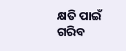କ୍ଷତି ପାଇଁ ଗରିବ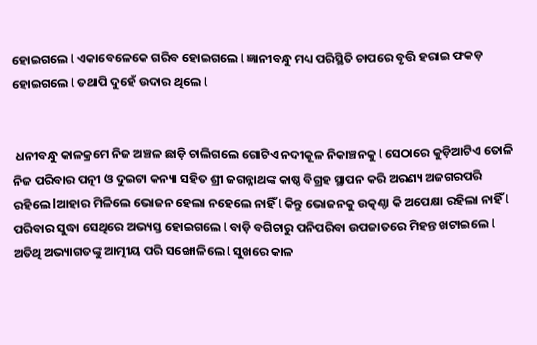ହୋଇଗଲେ l ଏକାବେଳେକେ ଗରିବ ହୋଇଗଲେ l ଜ୍ଞାନୀବନ୍ଧୁ ମଧ୍ୟ ପରିସ୍ଥିତି ଚାପରେ ବୃତ୍ତି ହରାଇ ଫକଡ଼ ହୋଇଗଲେ l ତଥାପି ଦୁହେଁ ଉଦାର ଥିଲେ l


 ଧନୀବନ୍ଧୁ କାଳକ୍ରମେ ନିଜ ଅଞ୍ଚଳ ଛାଡ଼ି ଚାଲିଗଲେ ଗୋଟିଏ ନଦୀକୂଳ ନିକାଞ୍ଚନକୁ l ସେଠାରେ କୁଡ଼ିଆଟିଏ ତୋଳି ନିଜ ପରିବାର ପତ୍ନୀ ଓ ଦୁଇଟା କନ୍ୟା ସହିତ ଶ୍ରୀ ଜଗନ୍ନାଥଙ୍କ କାଷ୍ଠ ବିଗ୍ରହ ସ୍ଥାପନ କରି ଅରଣ୍ୟ ଅଜଗରପରି ରହିଲେ lଆହାର ମିଳିଲେ ଭୋଜନ ହେଲା ନହେଲେ ନାହିଁ l କିନ୍ତୁ ଭୋଜନକୁ ଉତ୍କଣ୍ଠା କି ଅପେକ୍ଷା ରହିଲା ନାହିଁ l ପରିବାର ସୁଦ୍ଧା ସେଥିରେ ଅଭ୍ୟସ୍ତ ହୋଇଗଲେ l ବାଡ଼ି ବଗିଚାରୁ ପନିପରିବା ଉପଜାତରେ ମିହନ୍ତ ଖଟାଇଲେ l ଅତିଥି ଅଭ୍ୟାଗତଙ୍କୁ ଆତ୍ମୀୟ ପରି ସଙ୍ଖୋଳିଲେ l ସୁଖରେ କାଳ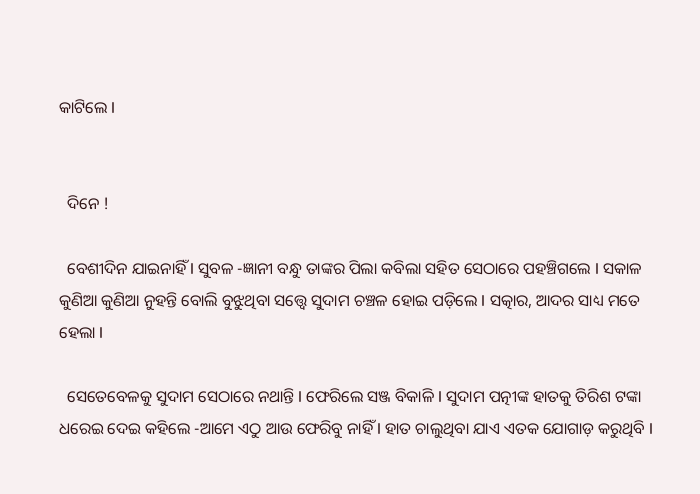କାଟିଲେ l


  ଦିନେ !

  ବେଶୀଦିନ ଯାଇନାହିଁ l ସୁବଳ -ଜ୍ଞାନୀ ବନ୍ଧୁ ତାଙ୍କର ପିଲା କବିଲା ସହିତ ସେଠାରେ ପହଞ୍ଚିଗଲେ l ସକାଳ କୁଣିଆ କୁଣିଆ ନୁହନ୍ତି ବୋଲି ବୁଝୁଥିବା ସତ୍ତ୍ୱେ ସୁଦାମ ଚଞ୍ଚଳ ହୋଇ ପଡ଼ିଲେ l ସତ୍କାର, ଆଦର ସାଧ୍ୟ ମତେ ହେଲା l

  ସେତେବେଳକୁ ସୁଦାମ ସେଠାରେ ନଥାନ୍ତି l ଫେରିଲେ ସଞ୍ଜ ବିକାଳି l ସୁଦାମ ପତ୍ନୀଙ୍କ ହାତକୁ ତିରିଶ ଟଙ୍କା ଧରେଇ ଦେଇ କହିଲେ -ଆମେ ଏଠୁ ଆଉ ଫେରିବୁ ନାହିଁ l ହାତ ଚାଲୁଥିବା ଯାଏ ଏତକ ଯୋଗାଡ଼ କରୁଥିବି l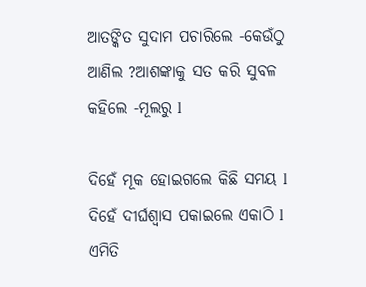ଆତଙ୍କିତ ସୁଦାମ ପଚାରିଲେ -କେଉଁଠୁ ଆଣିଲ ?ଆଶଙ୍କାକୁ ସତ କରି ସୁବଳ କହିଲେ -ମୂଲରୁ l

ଦିହେଁ ମୂକ ହୋଇଗଲେ କିଛି ସମୟ l ଦିହେଁ ଦୀର୍ଘଶ୍ୱାସ ପକାଇଲେ ଏକାଠି l ଏମିତି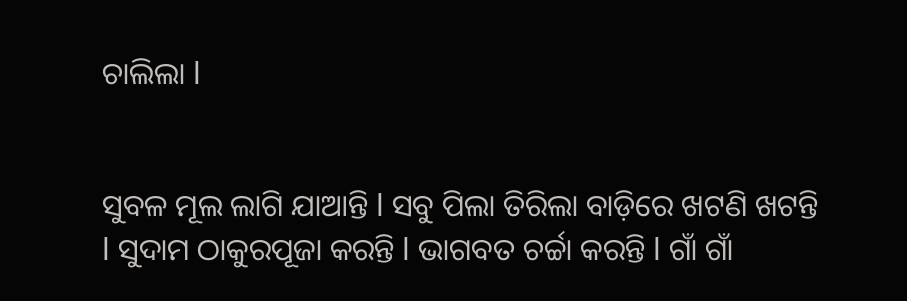ଚାଲିଲା l


ସୁବଳ ମୂଲ ଲାଗି ଯାଆନ୍ତି l ସବୁ ପିଲା ତିରିଲା ବାଡ଼ିରେ ଖଟଣି ଖଟନ୍ତି l ସୁଦାମ ଠାକୁରପୂଜା କରନ୍ତି l ଭାଗବତ ଚର୍ଚ୍ଚା କରନ୍ତି l ଗାଁ ଗାଁ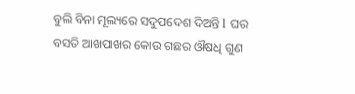ବୁଲି ବିନା ମୂଲ୍ୟରେ ସଦୁପଦେଶ ଦିଅନ୍ତି l ଘର ବସତି ଆଖପାଖର କୋଉ ଗଛର ଔଷଧି ଗୁଣ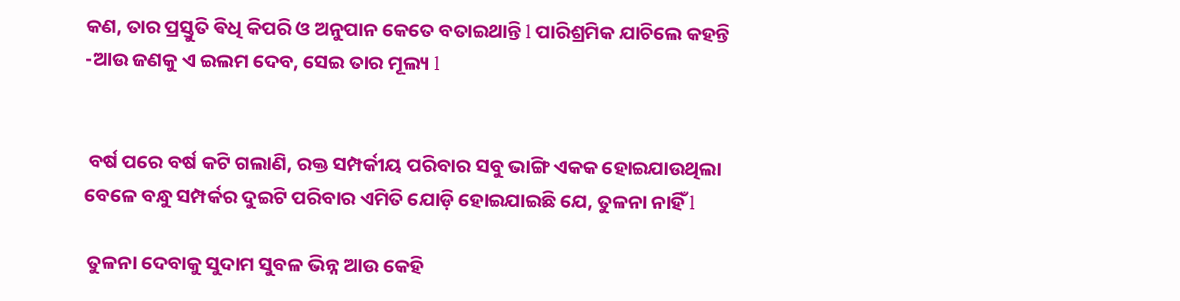କଣ, ତାର ପ୍ରସ୍ତୁତି ଵିଧି କିପରି ଓ ଅନୁପାନ କେତେ ବତାଇଥାନ୍ତି l ପାରିଶ୍ରମିକ ଯାଚିଲେ କହନ୍ତି -ଆଉ ଜଣକୁ ଏ ଇଲମ ଦେବ, ସେଇ ତାର ମୂଲ୍ୟ l


 ବର୍ଷ ପରେ ବର୍ଷ କଟି ଗଲାଣି, ରକ୍ତ ସମ୍ପର୍କୀୟ ପରିବାର ସବୁ ଭାଙ୍ଗି ଏକକ ହୋଇଯାଉଥିଲା ବେଳେ ବନ୍ଧୁ ସମ୍ପର୍କର ଦୁଇଟି ପରିବାର ଏମିତି ଯୋଡ଼ି ହୋଇଯାଇଛି ଯେ, ତୁଳନା ନାହିଁ l

 ତୁଳନା ଦେବାକୁ ସୁଦାମ ସୁବଳ ଭିନ୍ନ ଆଉ କେହି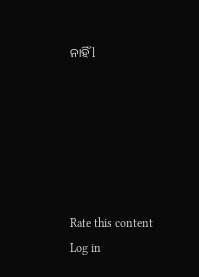ନାହିଁ l






Rate this content
Log in